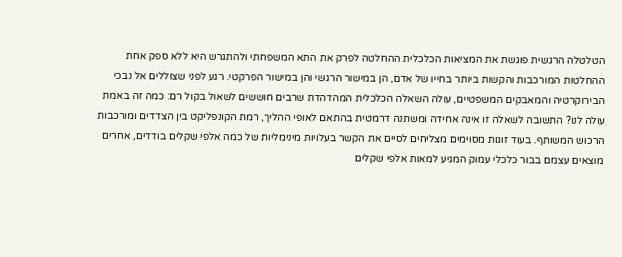הטלטלה הרגשית פוגשת את המציאות הכלכלית ההחלטה לפרק את התא המשפחתי ולהתגרש היא ללא ספק אחת ההחלטות המורכבות והקשות ביותר בחייו של אדם, הן במישור הרגשי והן במישור הפרקטי. רגע לפני שצוללים אל נבכי הבירוקרטיה והמאבקים המשפטיים, עולה השאלה הכלכלית המהדהדת שרבים חוששים לשאול בקול רם: כמה זה באמת עולה לנו? התשובה לשאלה זו אינה אחידה ומשתנה דרמטית בהתאם לאופי ההליך, רמת הקונפליקט בין הצדדים ומורכבות הרכוש המשותף. בעוד זוגות מסוימים מצליחים לסיים את הקשר בעלויות מינימליות של כמה אלפי שקלים בודדים, אחרים מוצאים עצמם בבור כלכלי עמוק המגיע למאות אלפי שקלים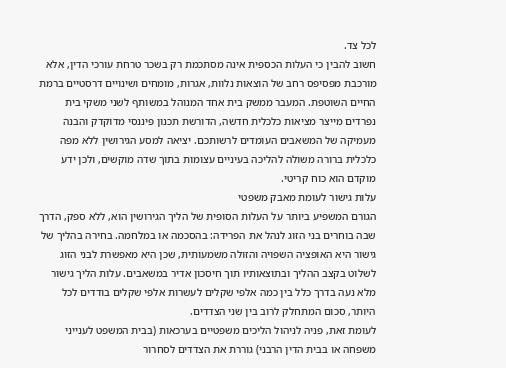לכל צד.
חשוב להבין כי העלות הכספית אינה מסתכמת רק בשכר טרחת עורכי הדין, אלא מורכבת מפסיפס רחב של הוצאות נלוות, אגרות, מומחים ושינויים דרסטיים ברמת החיים השוטפת. המעבר ממשק בית אחד המנוהל במשותף לשני משקי בית נפרדים מייצר מציאות כלכלית חדשה, הדורשת תכנון פיננסי מדוקדק והבנה מעמיקה של המשאבים העומדים לרשותכם. יציאה למסע הגירושין ללא מפה כלכלית ברורה משולה להליכה בעיניים עצומות בתוך שדה מוקשים, ולכן ידע מוקדם הוא כוח קריטי.
עלות גישור לעומת מאבק משפטי
הגורם המשפיע ביותר על העלות הסופית של הליך הגירושין הוא, ללא ספק, הדרך שבה בוחרים בני הזוג לנהל את הפרידה: בהסכמה או במלחמה. בחירה בהליך של גישור היא האופציה השפויה והזולה משמעותית, שכן היא מאפשרת לבני הזוג לשלוט בקצב ההליך ובתוצאותיו תוך חיסכון אדיר במשאבים. עלות הליך גישור מלא נעה בדרך כלל בין כמה אלפי שקלים לעשרות אלפי שקלים בודדים לכל היותר, סכום המתחלק לרוב בין שני הצדדים.
לעומת זאת, פניה לניהול הליכים משפטיים בערכאות (בבית המשפט לענייני משפחה או בבית הדין הרבני) גוררת את הצדדים לסחרור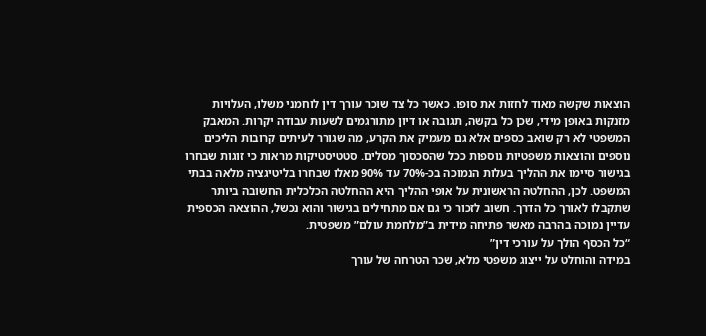הוצאות שקשה מאוד לחזות את סופו. כאשר כל צד שוכר עורך דין לוחמני משלו, העלויות מזנקות באופן מידי, שכן כל בקשה, תגובה או דיון מתורגמים לשעות עבודה יקרות. המאבק המשפטי לא רק שואב כספים אלא גם מעמיק את הקרע, מה שגורר לעיתים קרובות הליכים נוספים והוצאות משפטיות נוספות ככל שהסכסוך מסלים. סטטיסטיקות מראות כי זוגות שבחרו בגישור סיימו את ההליך בעלות הנמוכה בכ-70% עד 90% מאלו שבחרו בליטיגציה מלאה בבתי המשפט. לכן, ההחלטה הראשונית על אופי ההליך היא ההחלטה הכלכלית החשובה ביותר שתקבלו לאורך כל הדרך. חשוב לזכור כי גם אם מתחילים בגישור והוא נכשל, ההוצאה הכספית עדיין נמוכה בהרבה מאשר פתיחה מידית ב”מלחמת עולם” משפטית.
“כל הכסף הולך על עורכי דין”
במידה והוחלט על ייצוג משפטי מלא, שכר הטרחה של עורך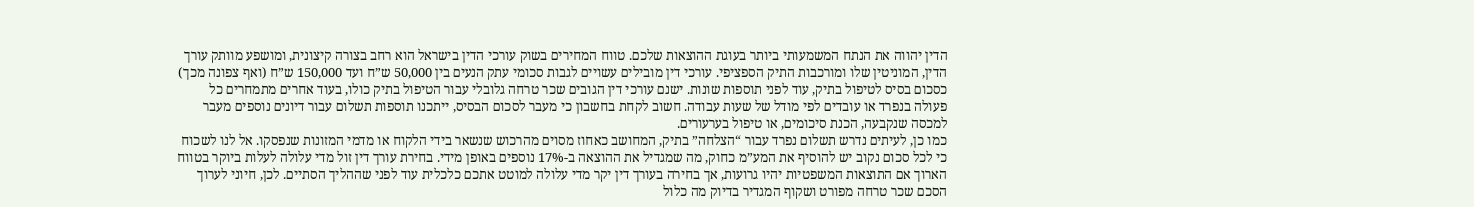הדין יהווה את הנתח המשמעותי ביותר בעוגת ההוצאות שלכם. טווח המחירים בשוק עורכי הדין בישראל הוא רחב בצורה קיצונית, ומושפע מוותק עורך הדין, המוניטין שלו ומורכבות התיק הספציפי. עורכי דין מובילים עשויים לגבות סכומי עתק הנעים בין 50,000 ש”ח ועד 150,000 ש”ח (ואף צפונה מכך) כסכום בסיס לטיפול בתיק, עוד לפני תוספות שונות. ישנם עורכי דין הגובים שכר טרחה גלובלי עבור הטיפול בתיק כולו, בעוד אחרים מתמחרים כל פעולה בנפרד או עובדים לפי מודל של שעות עבודה. חשוב לקחת בחשבון כי מעבר לסכום הבסיס, ייתכנו תוספות תשלום עבור דיונים נוספים מעבר למכסה שנקבעה, הכנת סיכומים, או טיפול בערעורים.
כמו כן, לעיתים נדרש תשלום נפרד עבור “הצלחה” בתיק, המחושב כאחוז מסוים מהרכוש שנשאר בידי הלקוח או מדמי המזונות שנפסקו. אל לנו לשכוח כי לכל סכום נקוב יש להוסיף את המע”מ כחוק, מה שמגדיל את ההוצאה ב-17% נוספים באופן מידי. בחירת עורך דין זול מדי עלולה לעלות ביוקר בטווח הארוך אם התוצאות המשפטיות יהיו גרועות, אך בחירה בעורך דין יקר מדי עלולה למוטט אתכם כלכלית עוד לפני שההליך הסתיים. לכן, חיוני לערוך הסכם שכר טרחה מפורט ושקוף המגדיר בדיוק מה כלול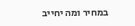במחיר ומה יחייב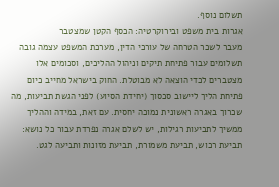תשלום נוסף.
אגרות בית משפט ובירוקרטיה: הכסף הקטן שמצטבר
מעבר לשכר הטרחה של עורכי הדין, מערכת המשפט עצמה גובה תשלומים עבור פתיחת תיקים וניהול ההליכים, וסכומים אלו מצטברים לכדי הוצאה לא מבוטלת. החוק בישראל מחייב כיום פתיחת הליך ליישוב סכסוך (יחידת הסיוע) לפני הגשת תביעות, מה שכרוך באגרה ראשונית נמוכה יחסית. עם זאת, במידה וההליך ממשיך לתביעות רגילות, יש לשלם אגרה נפרדת עבור כל נושא: תביעת רכוש, תביעת משמורת, תביעת מזונות ותביעה לגט.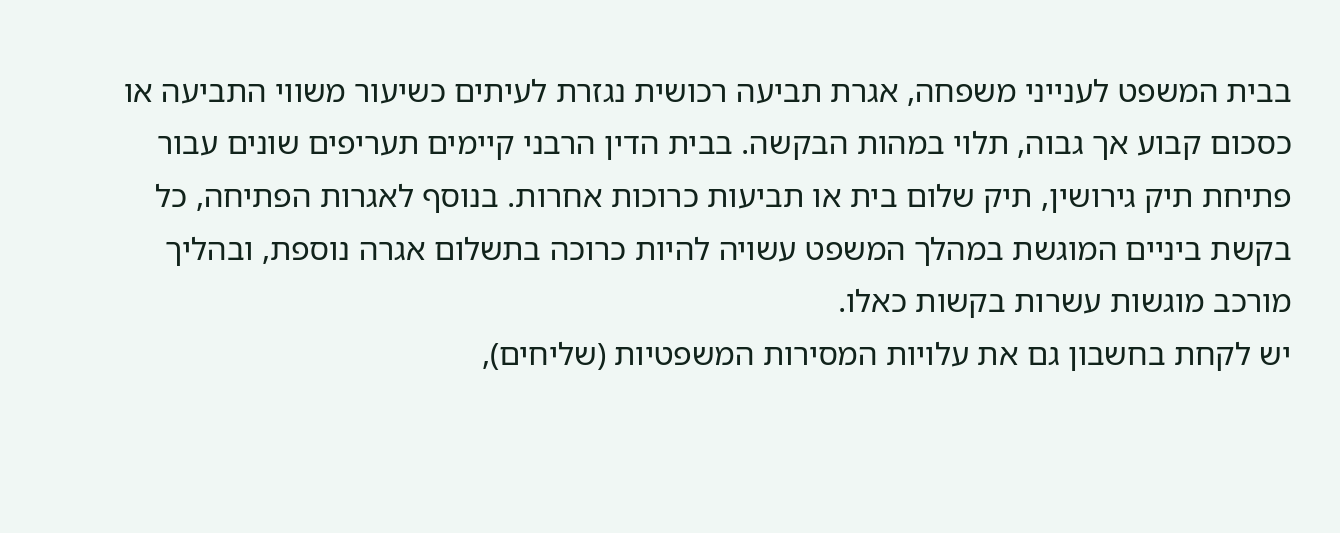בבית המשפט לענייני משפחה, אגרת תביעה רכושית נגזרת לעיתים כשיעור משווי התביעה או כסכום קבוע אך גבוה, תלוי במהות הבקשה. בבית הדין הרבני קיימים תעריפים שונים עבור פתיחת תיק גירושין, תיק שלום בית או תביעות כרוכות אחרות. בנוסף לאגרות הפתיחה, כל בקשת ביניים המוגשת במהלך המשפט עשויה להיות כרוכה בתשלום אגרה נוספת, ובהליך מורכב מוגשות עשרות בקשות כאלו.
יש לקחת בחשבון גם את עלויות המסירות המשפטיות (שליחים),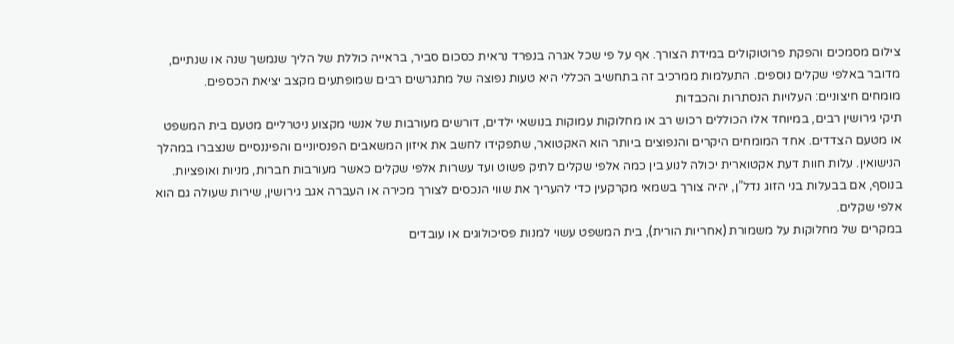צילום מסמכים והפקת פרוטוקולים במידת הצורך. אף על פי שכל אגרה בנפרד נראית כסכום סביר, בראייה כוללת של הליך שנמשך שנה או שנתיים, מדובר באלפי שקלים נוספים. התעלמות ממרכיב זה בתחשיב הכללי היא טעות נפוצה של מתגרשים רבים שמופתעים מקצב יציאת הכספים.
מומחים חיצוניים: העלויות הנסתרות והכבדות
תיקי גירושין רבים, במיוחד אלו הכוללים רכוש רב או מחלוקות עמוקות בנושאי ילדים, דורשים מעורבות של אנשי מקצוע ניטרליים מטעם בית המשפט או מטעם הצדדים. אחד המומחים היקרים והנפוצים ביותר הוא האקטואר, שתפקידו לחשב את איזון המשאבים הפנסיוניים והפיננסיים שנצברו במהלך הנישואין. עלות חוות דעת אקטוארית יכולה לנוע בין כמה אלפי שקלים לתיק פשוט ועד עשרות אלפי שקלים כאשר מעורבות חברות, מניות ואופציות. בנוסף, אם בבעלות בני הזוג נדל”ן, יהיה צורך בשמאי מקרקעין כדי להעריך את שווי הנכסים לצורך מכירה או העברה אגב גירושין, שירות שעולה גם הוא אלפי שקלים.
במקרים של מחלוקות על משמורת (אחריות הורית), בית המשפט עשוי למנות פסיכולוגים או עובדים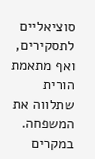סוציאליים לתסקירים, ואף מתאמת הורית שתלווה את המשפחה. במקרים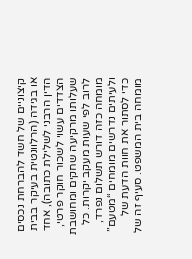קיצוניים של חשד להברחת נכסים או בגידה (הרלוונטית בעיקר בבית הדין הרבני לשלילת כתובה), אחד הצדדים עשוי לשכור חוקר פרטי, שעלותו מרקיעה שחקים ומחושבת לרוב לפי שעות מעקב יקרות. כל מומחה כזה דורש תשלום נפרד, ולעיתים נדרשים מומחים “מטעם” כדי לסתור את חוות הדעת של מומחה בית המשפט. סעיף זה של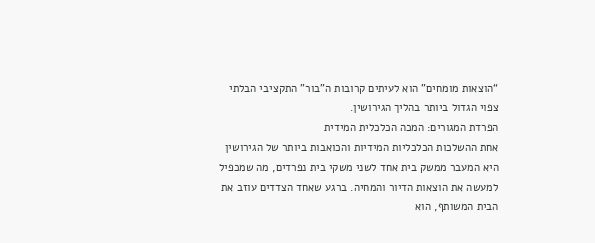“הוצאות מומחים” הוא לעיתים קרובות ה”בור” התקציבי הבלתי צפוי הגדול ביותר בהליך הגירושין.
הפרדת המגורים: המכה הכלכלית המידית
אחת ההשלכות הכלכליות המידיות והכואבות ביותר של הגירושין היא המעבר ממשק בית אחד לשני משקי בית נפרדים, מה שמכפיל למעשה את הוצאות הדיור והמחיה. ברגע שאחד הצדדים עוזב את הבית המשותף, הוא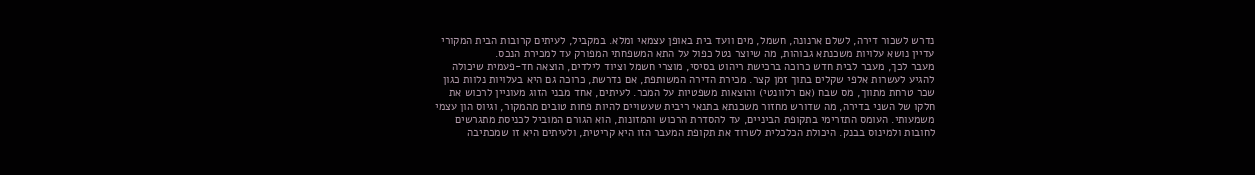נדרש לשכור דירה, לשלם ארנונה, חשמל, מים וועד בית באופן עצמאי ומלא. במקביל, לעיתים קרובות הבית המקורי עדיין נושא עלויות משכנתא גבוהות, מה שיוצר נטל כפול על התא המשפחתי המפורק עד למכירת הנכס.
מעבר לכך, מעבר לבית חדש כרוכה ברכישת ריהוט בסיסי, מוצרי חשמל וציוד לילדים, הוצאה חד-פעמית שיכולה להגיע לעשרות אלפי שקלים בתוך זמן קצר. מכירת הדירה המשותפת, אם נדרשת, כרוכה גם היא בעלויות נלוות כגון שכר טרחת מתווך, מס שבח (אם רלוונטי) והוצאות משפטיות על המכר. לעיתים, אחד מבני הזוג מעוניין לרכוש את חלקו של השני בדירה, מה שדורש מחזור משכנתא בתנאי ריבית שעשויים להיות פחות טובים מהמקור, וגיוס הון עצמי משמעותי. העומס התזרימי בתקופת הביניים, עד להסדרת הרכוש והמזונות, הוא הגורם המוביל לכניסת מתגרשים לחובות ולמינוס בבנק. היכולת הכלכלית לשרוד את תקופת המעבר הזו היא קריטית, ולעיתים היא זו שמכתיבה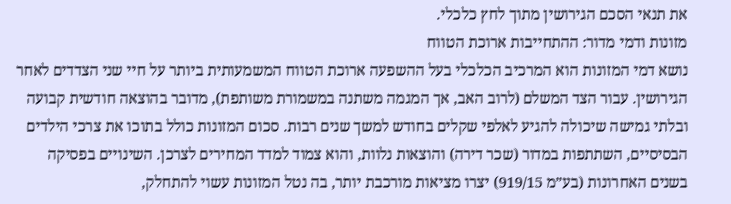את תנאי הסכם הגירושין מתוך לחץ כלכלי.
מזונות ודמי מדור: ההתחייבות ארוכת הטווח
נושא דמי המזונות הוא המרכיב הכלכלי בעל ההשפעה ארוכת הטווח המשמעותית ביותר על חיי שני הצדדים לאחר הגירושין. עבור הצד המשלם (לרוב האב, אך המגמה משתנה במשמורת משותפת), מדובר בהוצאה חודשית קבועה ובלתי גמישה שיכולה להגיע לאלפי שקלים בחודש למשך שנים רבות. סכום המזונות כולל בתוכו את צרכי הילדים הבסיסיים, השתתפות במדור (שכר דירה) והוצאות נלוות, והוא צמוד למדד המחירים לצרכן. השינויים בפסיקה בשנים האחרונות (בע”מ 919/15) יצרו מציאות מורכבת יותר, בה נטל המזונות עשוי להתחלק,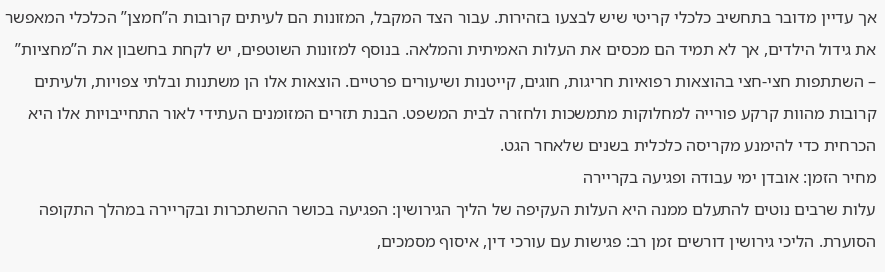אך עדיין מדובר בתחשיב כלכלי קריטי שיש לבצעו בזהירות. עבור הצד המקבל, המזונות הם לעיתים קרובות ה”חמצן” הכלכלי המאפשר את גידול הילדים, אך לא תמיד הם מכסים את העלות האמיתית והמלאה. בנוסף למזונות השוטפים, יש לקחת בחשבון את ה”מחציות” – השתתפות חצי-חצי בהוצאות רפואיות חריגות, חוגים, קייטנות ושיעורים פרטיים. הוצאות אלו הן משתנות ובלתי צפויות, ולעיתים קרובות מהוות קרקע פורייה למחלוקות מתמשכות ולחזרה לבית המשפט. הבנת תזרים המזומנים העתידי לאור התחייבויות אלו היא הכרחית כדי להימנע מקריסה כלכלית בשנים שלאחר הגט.
מחיר הזמן: אובדן ימי עבודה ופגיעה בקריירה
עלות שרבים נוטים להתעלם ממנה היא העלות העקיפה של הליך הגירושין: הפגיעה בכושר ההשתכרות ובקריירה במהלך התקופה הסוערת. הליכי גירושין דורשים זמן רב: פגישות עם עורכי דין, איסוף מסמכים,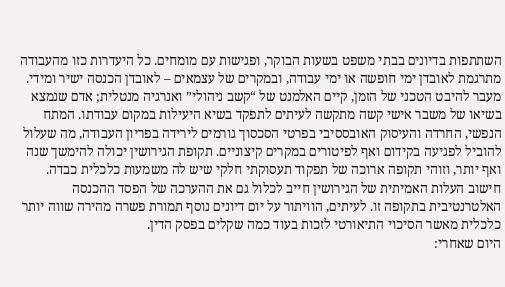השתתפות בדיונים בבתי משפט בשעות הבוקר, ופגישות עם מומחים. כל היעדרות כזו מהעבודה מתרגמת לאובדן ימי חופשה או ימי עבודה, ובמקרים של עצמאים – לאובדן הכנסה ישיר ומידי. מעבר להיבט הטכני של הזמן, קיים האלמנט של “קשב ניהולי” ואנרגיה מנטלית; אדם שנמצא בשיאו של משבר אישי קשה מתקשה לעיתים לתפקד בשיא היעילות במקום עבודתו. המתח הנפשי, החרדה והעיסוק האובססיבי בפרטי הסכסוך גורמים לירידה בפריון העבודה, מה שעלול להוביל לפגיעה בקידום ואף לפיטורים במקרים קיצוניים. תקופת הגירושין יכולה להימשך שנה ואף יותר, וזוהי תקופה ארוכה של תפקוד תעסוקתי חלקי שיש לה משמעות כלכלית כבדה. חישוב העלות האמיתית של הגירושין חייב לכלול גם את ההערכה של הפסד ההכנסה האלטרנטיבית בתקופה זו. לעיתים, הוויתור על יום דיונים נוסף תמורת פשרה מהירה שווה יותר כלכלית מאשר הסיכוי התיאורטי לזכות בעוד כמה שקלים בפסק הדין.
היום שאחרי: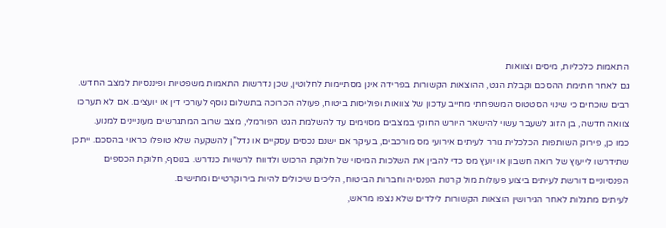התאמות כלכליות, מיסים וצוואות
גם לאחר חתימת ההסכם וקבלת הגט, ההוצאות הקשורות בפרידה אינן מסתיימות לחלוטין, שכן נדרשות התאמות משפטיות ופיננסיות למצב החדש. רבים שוכחים כי שינוי הסטטוס המשפחתי מחייב עדכון של צוואות ופוליסות ביטוח, פעולה הכרוכה בתשלום נוסף לעורכי דין או יועצים. אם לא תערכו צוואה חדשה, בן הזוג לשעבר עשוי להישאר היורש החוקי במצבים מסוימים עד להשלמת הגט הפורמלי, מצב שרוב המתגרשים מעוניינים למנוע.
כמו כן, פירוק השותפות הכלכלית גורר לעיתים אירועי מס מורכבים, בעיקר אם ישנם נכסים עסקיים או נדל”ן להשקעה שלא טופלו כראוי בהסכם. ייתכן שתידרשו לייעוץ של רואה חשבון או יועץ מס כדי להבין את השלכות המיסוי של חלוקת הרכוש ולדווח לרשויות כנדרש. בנוסף, חלוקת הכספים הפנסיוניים דורשת לעיתים ביצוע פעולות מול קרנות הפנסיה וחברות הביטוח, הליכים שיכולים להיות בירוקרטיים ומתישים.
לעיתים מתגלות לאחר הגירושין הוצאות הקשורות לילדים שלא נצפו מראש,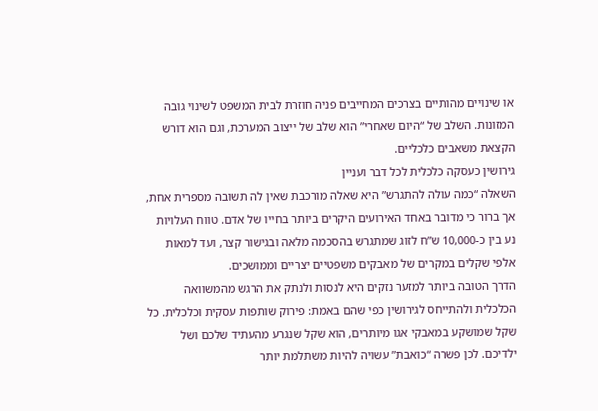או שינויים מהותיים בצרכים המחייבים פניה חוזרת לבית המשפט לשינוי גובה המזונות. השלב של “היום שאחרי” הוא שלב של ייצוב המערכת, וגם הוא דורש הקצאת משאבים כלכליים.
גירושין כעסקה כלכלית לכל דבר ועניין
השאלה “כמה עולה להתגרש” היא שאלה מורכבת שאין לה תשובה מספרית אחת, אך ברור כי מדובר באחד האירועים היקרים ביותר בחייו של אדם. טווח העלויות נע בין כ-10,000 ש”ח לזוג שמתגרש בהסכמה מלאה ובגישור קצר, ועד למאות אלפי שקלים במקרים של מאבקים משפטיים יצריים וממושכים.
הדרך הטובה ביותר למזער נזקים היא לנסות ולנתק את הרגש מהמשוואה הכלכלית ולהתייחס לגירושין כפי שהם באמת: פירוק שותפות עסקית וכלכלית. כל שקל שמושקע במאבקי אגו מיותרים, הוא שקל שנגרע מהעתיד שלכם ושל ילדיכם. לכן פשרה “כואבת” עשויה להיות משתלמת יותר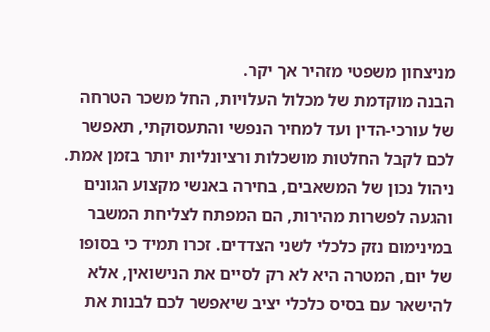מניצחון משפטי מזהיר אך יקר.
הבנה מוקדמת של מכלול העלויות, החל משכר הטרחה של עורכי-הדין ועד למחיר הנפשי והתעסוקתי, תאפשר לכם לקבל החלטות מושכלות ורציונליות יותר בזמן אמת. ניהול נכון של המשאבים, בחירה באנשי מקצוע הגונים והגעה לפשרות מהירות, הם המפתח לצליחת המשבר במינימום נזק כלכלי לשני הצדדים. זכרו תמיד כי בסופו של יום, המטרה היא לא רק לסיים את הנישואין, אלא להישאר עם בסיס כלכלי יציב שיאפשר לכם לבנות את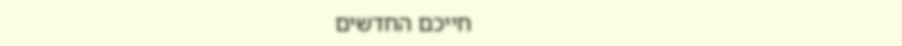חייכם החדשים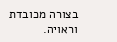בצורה מכובדת וראויה.